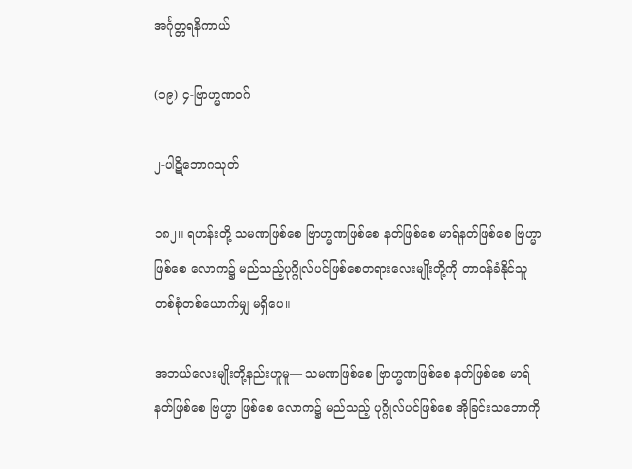အင်္ဂုတ္တရနိကာယ်

(၁၉) ၄-ဗြာဟ္မဏဝဂ်

၂-ပါဋိဘောဂသုတ်

၁၈၂။ ရဟန်းတို့ သမဏဖြစ်စေ ဗြာဟ္မဏဖြစ်စေ နတ်ဖြစ်စေ မာရ်နတ်ဖြစ်စေ ဗြဟ္မာဖြစ်စေ လောက၌ မည်သည့်ပုဂ္ဂိုလ်ပင်ဖြစ်စေတရားလေးမျိုးတို့ကို တာဝန်ခံနိုင်သူ တစ်စုံတစ်ယောက်မျှ မရှိပေ။

အဘယ်လေးမျိုးတို့နည်းဟူမူ— သမဏဖြစ်စေ ဗြာဟ္မဏဖြစ်စေ နတ်ဖြစ်စေ မာရ်နတ်ဖြစ်စေ ဗြဟ္မာ ဖြစ်စေ လောက၌ မည်သည့် ပုဂ္ဂိုလ်ပင်ဖြစ်စေ အိုခြင်းသဘောကို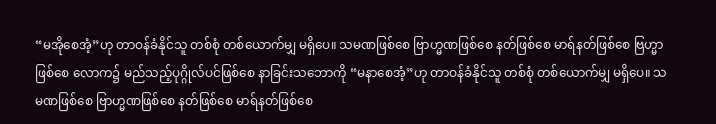“မအိုစေအံ့”ဟု တာဝန်ခံနိုင်သူ တစ်စုံ တစ်ယောက်မျှ မရှိပေ။ သမဏဖြစ်စေ ဗြာဟ္မဏဖြစ်စေ နတ်ဖြစ်စေ မာရ်နတ်ဖြစ်စေ ဗြဟ္မာဖြစ်စေ လောက၌ မည်သည့်ပုဂ္ဂိုလ်ပင်ဖြစ်စေ နာခြင်းသဘောကို “မနာစေအံ့”ဟု တာဝန်ခံနိုင်သူ တစ်စုံ တစ်ယောက်မျှ မရှိပေ။ သမဏဖြစ်စေ ဗြာဟ္မဏဖြစ်စေ နတ်ဖြစ်စေ မာရ်နတ်ဖြစ်စေ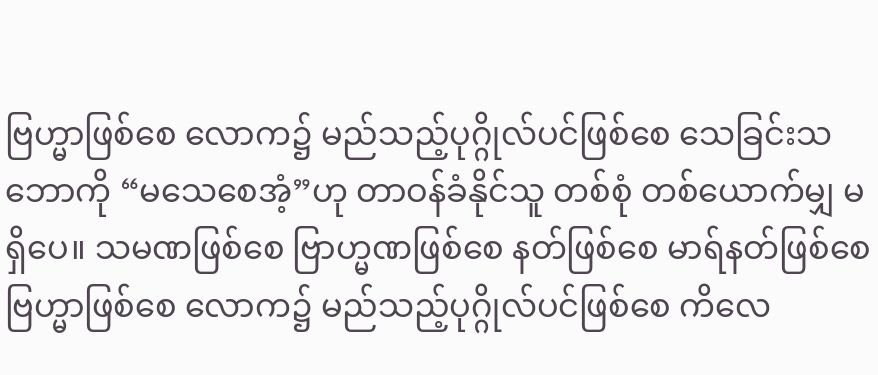ဗြဟ္မာဖြစ်စေ လောက၌ မည်သည့်ပုဂ္ဂိုလ်ပင်ဖြစ်စေ သေခြင်းသဘောကို “မသေစေအံ့”ဟု တာဝန်ခံနိုင်သူ တစ်စုံ တစ်ယောက်မျှ မရှိပေ။ သမဏဖြစ်စေ ဗြာဟ္မဏဖြစ်စေ နတ်ဖြစ်စေ မာရ်နတ်ဖြစ်စေ ဗြဟ္မာဖြစ်စေ လောက၌ မည်သည့်ပုဂ္ဂိုလ်ပင်ဖြစ်စေ ကိလေ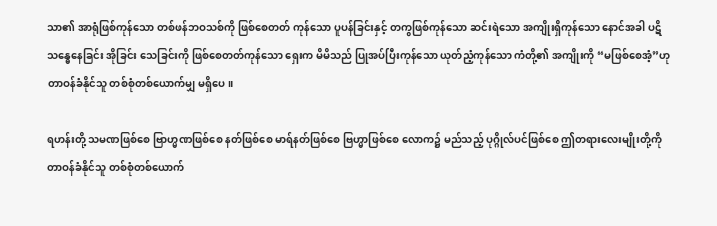သာ၏ အာရုံဖြစ်ကုန်သော တစ်ဖန်ဘဝသစ်ကို ဖြစ်စေတတ် ကုန်သော ပူပန်ခြင်းနှင့် တကွဖြစ်ကုန်သော ဆင်းရဲသော အကျိုးရှိကုန်သော နောင်အခါ ပဋိသန္ဓေနေခြင်း အိုခြင်း သေခြင်းကို ဖြစ်စေတတ်ကုန်သော ရှေးက မိမိသည် ပြုအပ်ပြီးကုန်သော ယုတ်ညံ့ကုန်သော ကံတို့၏ အကျိုးကို “မဖြစ်စေအံ့”ဟု တာဝန်ခံနိုင်သူ တစ်စုံတစ်ယောက်မျှ မရှိပေ။

ရဟန်းတို့ သမဏဖြစ်စေ ဗြာဟ္မဏဖြစ်စေ နတ်ဖြစ်စေ မာရ်နတ်ဖြစ်စေ ဗြဟ္မာဖြစ်စေ လောက၌ မည်သည့် ပုဂ္ဂိုလ်ပင်ဖြစ်စေ ဤတရားလေးမျိုးတို့ကို တာဝန်ခံနိုင်သူ တစ်စုံတစ်ယောက်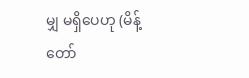မျှ မရှိပေဟု (မိန့်တော်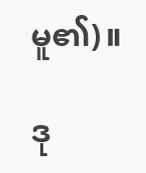မူ၏)။

ဒု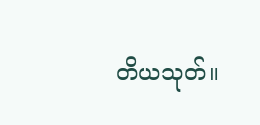တိယသုတ်။